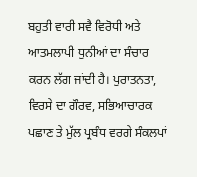ਬਹੁਤੀ ਵਾਰੀ ਸਵੈ ਵਿਰੋਧੀ ਅਤੇ ਆਤਮਲਾਪੀ ਧੁਨੀਆਂ ਦਾ ਸੰਚਾਰ ਕਰਨ ਲੱਗ ਜਾਂਦੀ ਹੈ। ਪੁਰਾਤਨਤਾ, ਵਿਰਸੇ ਦਾ ਗੌਰਵ, ਸਭਿਆਚਾਰਕ ਪਛਾਣ ਤੇ ਮੁੱਲ ਪ੍ਰਬੰਧ ਵਰਗੇ ਸੰਕਲਪਾਂ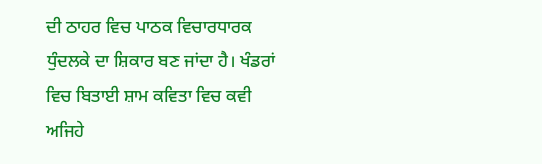ਦੀ ਠਾਹਰ ਵਿਚ ਪਾਠਕ ਵਿਚਾਰਧਾਰਕ ਧੁੰਦਲਕੇ ਦਾ ਸ਼ਿਕਾਰ ਬਣ ਜਾਂਦਾ ਹੈ। ਖੰਡਰਾਂ ਵਿਚ ਬਿਤਾਈ ਸ਼ਾਮ ਕਵਿਤਾ ਵਿਚ ਕਵੀ ਅਜਿਹੇ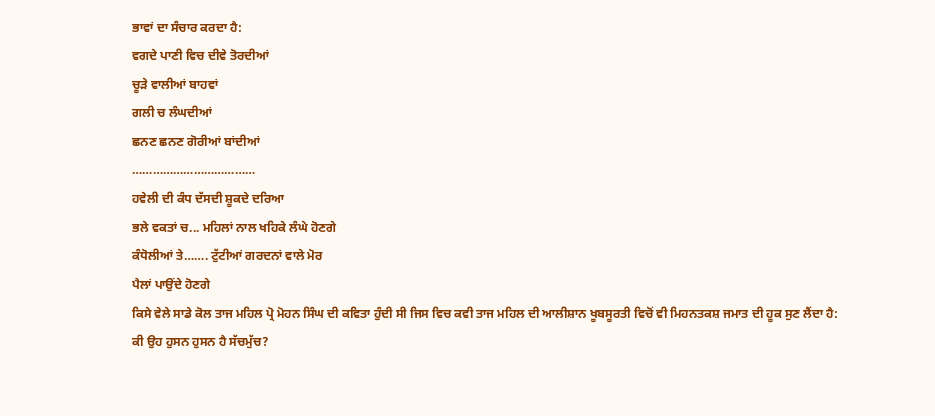ਭਾਵਾਂ ਦਾ ਸੰਚਾਰ ਕਰਦਾ ਹੈ:
ਵਗਦੇ ਪਾਣੀ ਵਿਚ ਦੀਵੇ ਤੋਰਦੀਆਂ
ਚੂੜੇ ਵਾਲੀਆਂ ਬਾਹਵਾਂ
ਗਲੀ ਚ ਲੰਘਦੀਆਂ
ਛਨਣ ਛਨਣ ਗੋਰੀਆਂ ਬਾਂਦੀਆਂ
………………………………
ਹਵੇਲੀ ਦੀ ਕੰਧ ਦੱਸਦੀ ਸ਼ੂਕਦੇ ਦਰਿਆ
ਭਲੇ ਵਕਤਾਂ ਚ... ਮਹਿਲਾਂ ਨਾਲ ਖਹਿਕੇ ਲੰਘੇ ਹੋਣਗੇ
ਕੰਧੋਲੀਆਂ ਤੇ……. ਟੁੱਟੀਆਂ ਗਰਦਨਾਂ ਵਾਲੇ ਮੋਰ
ਪੈਲਾਂ ਪਾਉਂਦੇ ਹੋਣਗੇ
ਕਿਸੇ ਵੇਲੇ ਸਾਡੇ ਕੋਲ ਤਾਜ ਮਹਿਲ ਪ੍ਰੋ ਮੋਹਨ ਸਿੰਘ ਦੀ ਕਵਿਤਾ ਹੁੰਦੀ ਸੀ ਜਿਸ ਵਿਚ ਕਵੀ ਤਾਜ ਮਹਿਲ ਦੀ ਆਲੀਸ਼ਾਨ ਖੂਬਸੂਰਤੀ ਵਿਚੋਂ ਵੀ ਮਿਹਨਤਕਸ਼ ਜਮਾਤ ਦੀ ਹੂਕ ਸੁਣ ਲੈਂਦਾ ਹੈ:
ਕੀ ਉਹ ਹੁਸਨ ਹੁਸਨ ਹੈ ਸੱਚਮੁੱਚ?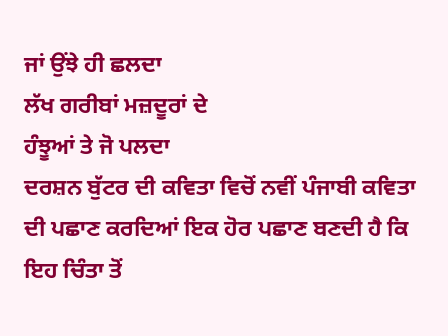ਜਾਂ ਉਂਝੇ ਹੀ ਛਲਦਾ
ਲੱਖ ਗਰੀਬਾਂ ਮਜ਼ਦੂਰਾਂ ਦੇ
ਹੰਝੂਆਂ ਤੇ ਜੋ ਪਲਦਾ
ਦਰਸ਼ਨ ਬੁੱਟਰ ਦੀ ਕਵਿਤਾ ਵਿਚੋਂ ਨਵੀਂ ਪੰਜਾਬੀ ਕਵਿਤਾ ਦੀ ਪਛਾਣ ਕਰਦਿਆਂ ਇਕ ਹੋਰ ਪਛਾਣ ਬਣਦੀ ਹੈ ਕਿ ਇਹ ਚਿੰਤਾ ਤੋਂ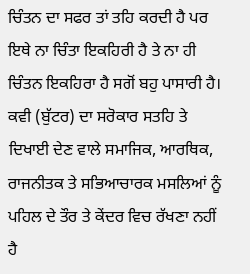ਚਿੰਤਨ ਦਾ ਸਫਰ ਤਾਂ ਤਹਿ ਕਰਦੀ ਹੈ ਪਰ ਇਥੇ ਨਾ ਚਿੰਤਾ ਇਕਹਿਰੀ ਹੈ ਤੇ ਨਾ ਹੀ ਚਿੰਤਨ ਇਕਹਿਰਾ ਹੈ ਸਗੋਂ ਬਹੁ ਪਾਸਾਰੀ ਹੈ। ਕਵੀ (ਬੁੱਟਰ) ਦਾ ਸਰੋਕਾਰ ਸਤਹਿ ਤੇ ਦਿਖਾਈ ਦੇਣ ਵਾਲੇ ਸਮਾਜਿਕ, ਆਰਥਿਕ, ਰਾਜਨੀਤਕ ਤੇ ਸਭਿਆਚਾਰਕ ਮਸਲਿਆਂ ਨੂੰ ਪਹਿਲ ਦੇ ਤੌਰ ਤੇ ਕੇਂਦਰ ਵਿਚ ਰੱਖਣਾ ਨਹੀਂ ਹੈ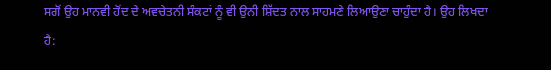ਸਗੋਂ ਉਹ ਮਾਨਵੀ ਹੋਂਦ ਦੇ ਅਵਚੇਤਨੀ ਸੰਕਟਾਂ ਨੂੰ ਵੀ ਉਨੀ ਸ਼ਿੱਦਤ ਨਾਲ ਸਾਹਮਣੇ ਲਿਆਉਣਾ ਚਾਹੁੰਦਾ ਹੈ। ਉਹ ਲਿਖਦਾ ਹੈ: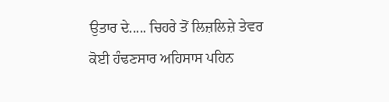ਉਤਾਰ ਦੇ..... ਚਿਹਰੇ ਤੋਂ ਲਿਜ਼ਲਿਜ਼ੇ ਤੇਵਰ
ਕੋਈ ਹੰਢਣਸਾਰ ਅਹਿਸਾਸ ਪਹਿਨ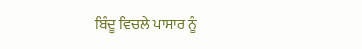ਬਿੰਦੂ ਵਿਚਲੇ ਪਾਸਾਰ ਨੂੰ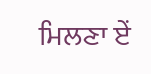ਮਿਲਣਾ ਏਂ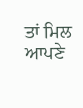ਤਾਂ ਮਿਲ
ਆਪਣੇ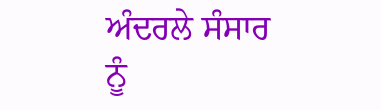ਅੰਦਰਲੇ ਸੰਸਾਰ ਨੂੰ